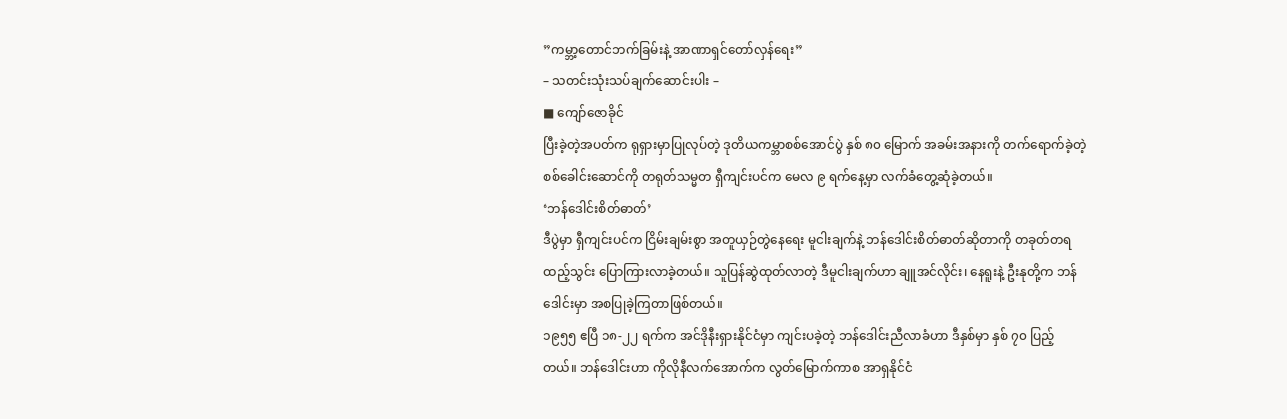”ကမ္ဘာ့တောင်ဘက်ခြမ်းနဲ့ အာဏာရှင်တော်လှန်ရေး”
– သတင်းသုံးသပ်ချက်ဆောင်းပါး –
■ ကျော်ဇောခိုင်
ပြီးခဲ့တဲ့အပတ်က ရုရှားမှာပြုလုပ်တဲ့ ဒုတိယကမ္ဘာစစ်အောင်ပွဲ နှစ် ၈၀ မြောက် အခမ်းအနားကို တက်ရောက်ခဲ့တဲ့ စစ်ခေါင်းဆောင်ကို တရုတ်သမ္မတ ရှီကျင်းပင်က မေလ ၉ ရက်နေ့မှာ လက်ခံတွေ့ဆုံခဲ့တယ်။
‘ဘန်ဒေါင်းစိတ်ဓာတ်’
ဒီပွဲမှာ ရှီကျင်းပင်က ငြိမ်းချမ်းစွာ အတူယှဉ်တွဲနေရေး မူငါးချက်နဲ့ ဘန်ဒေါင်းစိတ်ဓာတ်ဆိုတာကို တခုတ်တရ ထည့်သွင်း ပြောကြားလာခဲ့တယ်။ သူပြန်ဆွဲထုတ်လာတဲ့ ဒီမူငါးချက်ဟာ ချူအင်လိုင်း၊ နေရူးနဲ့ ဦးနုတို့က ဘန်ဒေါင်းမှာ အစပြုခဲ့ကြတာဖြစ်တယ်။
၁၉၅၅ ဧပြီ ၁၈-၂၂ ရက်က အင်ဒိုနီးရှားနိုင်ငံမှာ ကျင်းပခဲ့တဲ့ ဘန်ဒေါင်းညီလာခံဟာ ဒီနှစ်မှာ နှစ် ၇၀ ပြည့်တယ်။ ဘန်ဒေါင်းဟာ ကိုလိုနီလက်အောက်က လွတ်မြောက်ကာစ အာရှနိုင်ငံ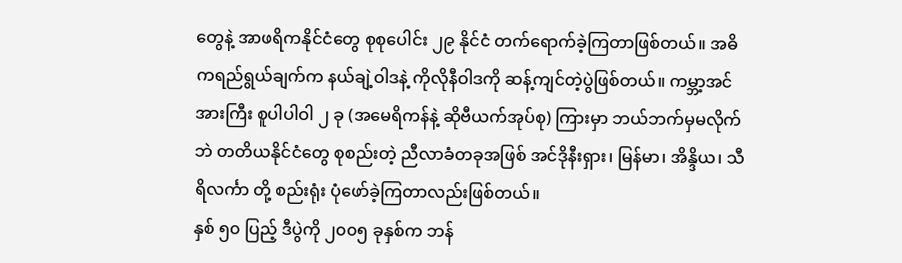တွေနဲ့ အာဖရိကနိုင်ငံတွေ စုစုပေါင်း ၂၉ နိုင်ငံ တက်ရောက်ခဲ့ကြတာဖြစ်တယ်။ အဓိကရည်ရွယ်ချက်က နယ်ချဲ့ဝါဒနဲ့ ကိုလိုနီဝါဒကို ဆန့်ကျင်တဲ့ပွဲဖြစ်တယ်။ ကမ္ဘာ့အင်အားကြီး စူပါပါဝါ ၂ ခု (အမေရိကန်နဲ့ ဆိုဗီယက်အုပ်စု) ကြားမှာ ဘယ်ဘက်မှမလိုက်ဘဲ တတိယနိုင်ငံတွေ စုစည်းတဲ့ ညီလာခံတခုအဖြစ် အင်ဒိုနီးရှား၊ မြန်မာ၊ အိန္ဒိယ၊ သီရိလင်္ကာ တို့ စည်းရုံး ပုံဖော်ခဲ့ကြတာလည်းဖြစ်တယ်။
နှစ် ၅၀ ပြည့် ဒီပွဲကို ၂၀၀၅ ခုနှစ်က ဘန်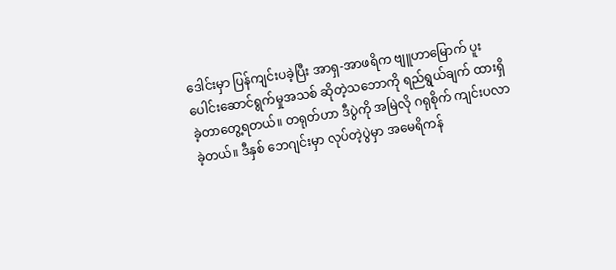ဒေါင်းမှာ ပြန်ကျင်းပခဲ့ပြီး အာရှ-အာဖရိက ဗျူဟာမြောက် ပူးပေါင်းဆောင်ရွက်မှုအသစ် ဆိုတဲ့သဘောကို ရည်ရွယ်ချက် ထားရှိခဲ့တာတွေ့ရတယ်။ တရုတ်ဟာ ဒီပွဲကို အမြဲလို ဂရုစိုက် ကျင်းပလာခဲ့တယ်။ ဒီနှစ် ဘေဂျင်းမှာ လုပ်တဲ့ပွဲမှာ အမေရိကန်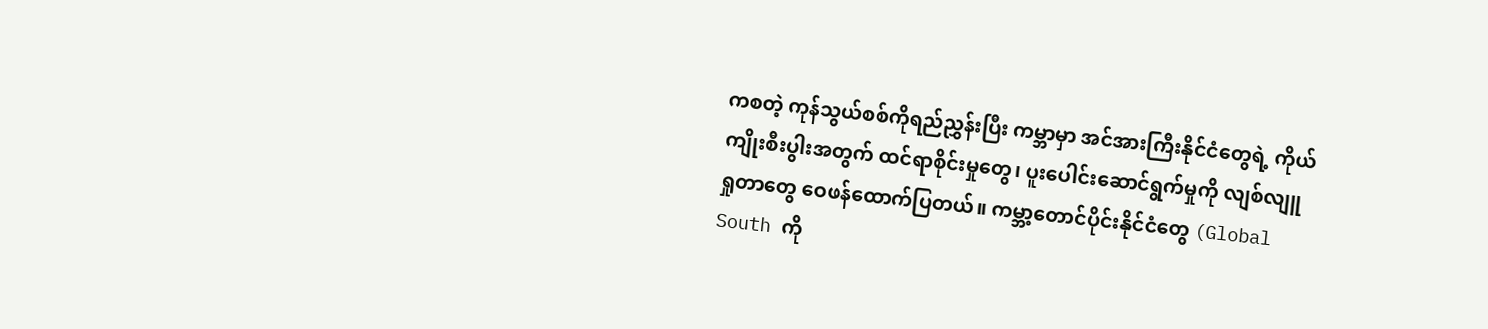ကစတဲ့ ကုန်သွယ်စစ်ကိုရည်ညွှန်းပြီး ကမ္ဘာမှာ အင်အားကြီးနိုင်ငံတွေရဲ့ ကိုယ်ကျိုးစီးပွါးအတွက် ထင်ရာစိုင်းမှုတွေ၊ ပူးပေါင်းဆောင်ရွက်မှုကို လျစ်လျူရှုတာတွေ ဝေဖန်ထောက်ပြတယ်။ ကမ္ဘာ့တောင်ပိုင်းနိုင်ငံတွေ (Global South ကို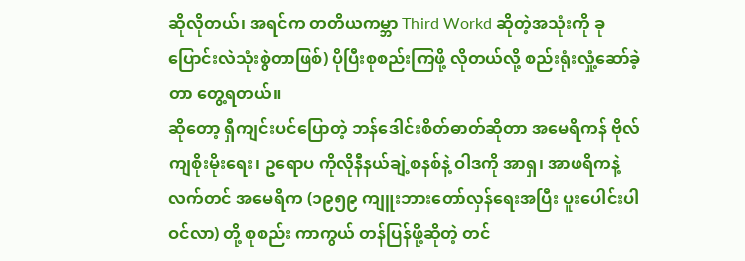ဆိုလိုတယ်၊ အရင်က တတိယကမ္ဘာ Third Workd ဆိုတဲ့အသုံးကို ခု ပြောင်းလဲသုံးစွဲတာဖြစ်) ပိုပြီးစုစည်းကြဖို့ လိုတယ်လို့ စည်းရုံးလှုံ့ဆော်ခဲ့တာ တွေ့ရတယ်။
ဆိုတော့ ရှီကျင်းပင်ပြောတဲ့ ဘန်ဒေါင်းစိတ်ဓာတ်ဆိုတာ အမေရိကန် ဗိုလ်ကျစိုးမိုးရေး၊ ဥရောပ ကိုလိုနီနယ်ချဲ့စနစ်နဲ့ ဝါဒကို အာရှ၊ အာဖရိကနဲ့ လက်တင် အမေရိက (၁၉၅၉ ကျူးဘားတော်လှန်ရေးအပြီး ပူးပေါင်းပါဝင်လာ) တို့ စုစည်း ကာကွယ် တန်ပြန်ဖို့ဆိုတဲ့ တင်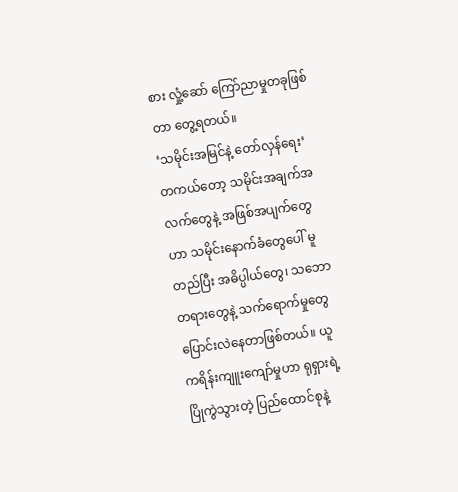စား လှုံ့ဆော် ကြော်ညာမှုတခုဖြစ်တာ တွေ့ရတယ်။
‘သမိုင်းအမြင်နဲ့ တော်လှန်ရေး’
တကယ်တော့ သမိုင်းအချက်အလက်တွေနဲ့ အဖြစ်အပျက်တွေဟာ သမိုင်းနောက်ခံတွေပေါ် မူတည်ပြီး အဓိပ္ပါယ်တွေ၊ သဘောတရားတွေနဲ့ သက်ရောက်မှုတွေ ပြောင်းလဲနေတာဖြစ်တယ်။ ယူကရိန်းကျူးကျော်မှုဟာ ရုရှားရဲ့ ပြိုကွဲသွားတဲ့ ပြည်ထောင်စုနဲ့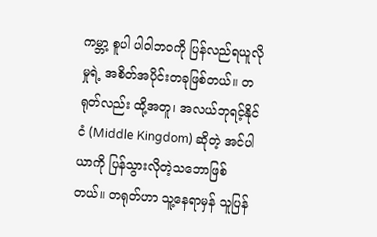ကမ္ဘာ့ စူပါ ပါဝါဘဝကို ပြန်လည်ရယူလိုမှုရဲ့ အစိတ်အပိုင်းတခုဖြစ်တယ်။ တရုတ်လည်း ထို့အတူ၊ အလယ်ဘုရင့်နိုင်ငံ (Middle Kingdom) ဆိုတဲ့ အင်ပါယာကို ပြန်သွားလိုတဲ့သဘောဖြစ်တယ်။ တရုတ်ဟာ သူ့နေရာမှန် သူပြန်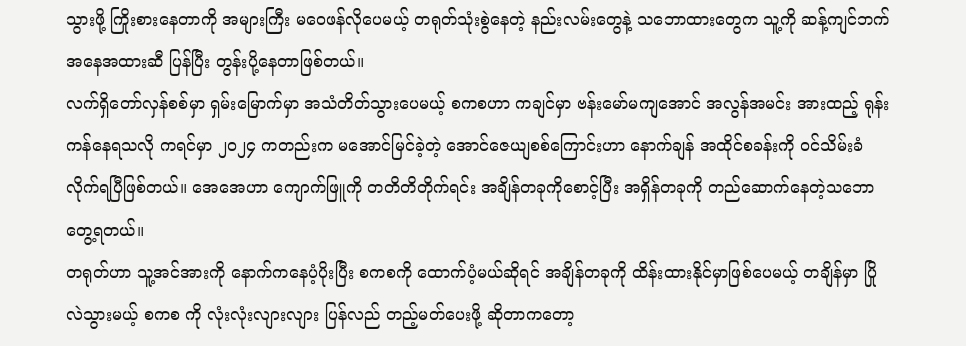သွားဖို့ ကြိုးစားနေတာကို အများကြီး မဝေဖန်လိုပေမယ့် တရုတ်သုံးစွဲနေတဲ့ နည်းလမ်းတွေနဲ့ သဘောထားတွေက သူ့ကို ဆန့်ကျင်ဘက် အနေအထားဆီ ပြန်ပြီး တွန်းပို့နေတာဖြစ်တယ်။
လက်ရှိတော်လှန်စစ်မှာ ရှမ်းမြောက်မှာ အသံတိတ်သွားပေမယ့် စကစဟာ ကချင်မှာ ဗန်းမော်မကျအောင် အလွန်အမင်း အားထည့် ရုန်းကန်နေရသလို ကရင်မှာ ၂၀၂၄ ကတည်းက မအောင်မြင်ခဲ့တဲ့ အောင်ဇေယျစစ်ကြောင်းဟာ နောက်ချန် အထိုင်စခန်းကို ဝင်သိမ်းခံလိုက်ရပြီဖြစ်တယ်။ အေအေဟာ ကျောက်ဖြူကို တတိတိတိုက်ရင်း အချိန်တခုကိုစောင့်ပြီး အရှိန်တခုကို တည်ဆောက်နေတဲ့သဘော တွေ့ရတယ်။
တရုတ်ဟာ သူ့အင်အားကို နောက်ကနေပံ့ပိုးပြီး စကစကို ထောက်ပံ့မယ်ဆိုရင် အချိန်တခုကို ထိန်းထားနိုင်မှာဖြစ်ပေမယ့် တချိန်မှာ ပြိုလဲသွားမယ့် စကစ ကို လုံးလုံးလျားလျား ပြန်လည် တည့်မတ်ပေးဖို့ ဆိုတာကတော့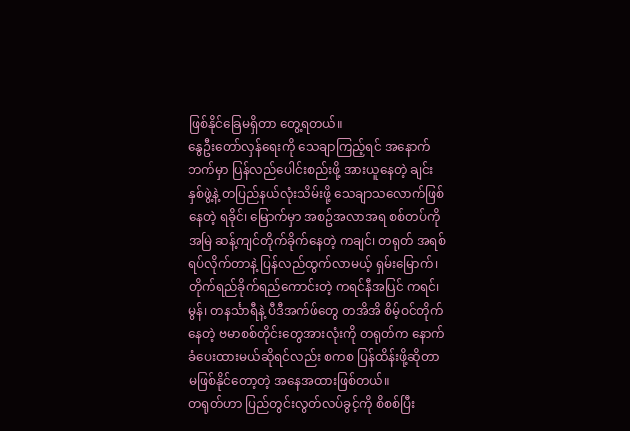ဖြစ်နိုင်ခြေမရှိတာ တွေ့ရတယ်။
နွေဦးတော်လှန်ရေးကို သေချာကြည့်ရင် အနောက်ဘက်မှာ ပြန်လည်ပေါင်းစည်းဖို့ အားယူနေတဲ့ ချင်းနှစ်ဖွဲ့နဲ့ တပြည်နယ်လုံးသိမ်းဖို့ သေချာသလောက်ဖြစ်နေတဲ့ ရခိုင်၊ မြောက်မှာ အစဥ်အလာအရ စစ်တပ်ကို အမြဲ ဆန့်ကျင်တိုက်ခိုက်နေတဲ့ ကချင်၊ တရုတ် အရစ်ရပ်လိုက်တာနဲ့ ပြန်လည်ထွက်လာမယ့် ရှမ်းမြောက်၊ တိုက်ရည်ခိုက်ရည်ကောင်းတဲ့ ကရင်နီအပြင် ကရင်၊ မွန်၊ တနင်္သာရီနဲ့ ပီဒီအက်ဖ်တွေ တအိအိ စိမ့်ဝင်တိုက်နေတဲ့ ဗမာစစ်တိုင်းတွေအားလုံးကို တရုတ်က နောက်ခံပေးထားမယ်ဆိုရင်လည်း စကစ ပြန်ထိန်းဖို့ဆိုတာ မဖြစ်နိုင်တော့တဲ့ အနေအထားဖြစ်တယ်။
တရုတ်ဟာ ပြည်တွင်းလွတ်လပ်ခွင့်ကို စိစစ်ပြီး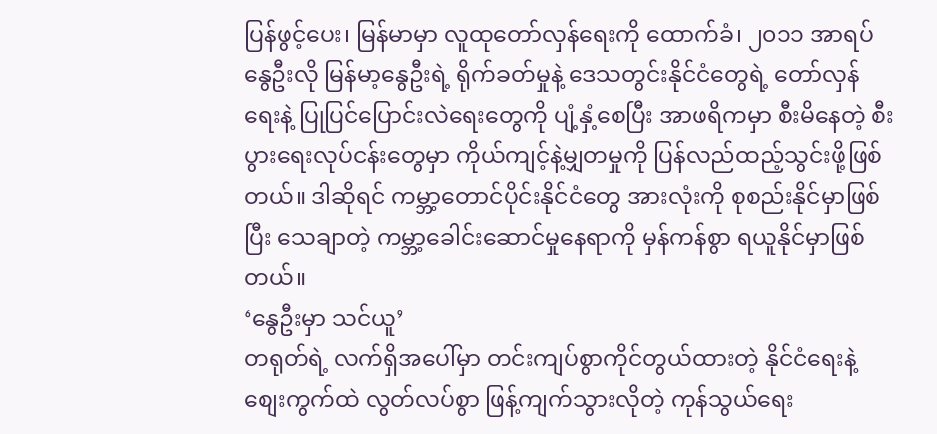ပြန်ဖွင့်ပေး၊ မြန်မာမှာ လူထုတော်လှန်ရေးကို ထောက်ခံ၊ ၂၀၁၁ အာရပ်နွေဦးလို မြန်မာ့နွေဦးရဲ့ ရိုက်ခတ်မှုနဲ့ ဒေသတွင်းနိုင်ငံတွေရဲ့ တော်လှန်ရေးနဲ့ ပြုပြင်ပြောင်းလဲရေးတွေကို ပျံ့နှံ့စေပြီး အာဖရိကမှာ စီးမိနေတဲ့ စီးပွားရေးလုပ်ငန်းတွေမှာ ကိုယ်ကျင့်နဲ့မျှတမှုကို ပြန်လည်ထည့်သွင်းဖို့ဖြစ်တယ်။ ဒါဆိုရင် ကမ္ဘာ့တောင်ပိုင်းနိုင်ငံတွေ အားလုံးကို စုစည်းနိုင်မှာဖြစ်ပြီး သေချာတဲ့ ကမ္ဘာ့ခေါင်းဆောင်မှုနေရာကို မှန်ကန်စွာ ရယူနိုင်မှာဖြစ်တယ်။
‘နွေဦးမှာ သင်ယူ’
တရုတ်ရဲ့ လက်ရှိအပေါ်မှာ တင်းကျပ်စွာကိုင်တွယ်ထားတဲ့ နိုင်ငံရေးနဲ့ စျေးကွက်ထဲ လွတ်လပ်စွာ ဖြန့်ကျက်သွားလိုတဲ့ ကုန်သွယ်ရေး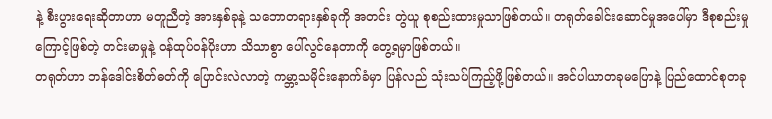နဲ့ စီးပွားရေးဆိုတာဟာ မတူညီတဲ့ အားနှစ်ခုနဲ့ သဘောတရားနှစ်ခုကို အတင်း တွဲယူ စုစည်းထားမှုသာဖြစ်တယ်။ တရုတ်ခေါင်းဆောင်မှုအပေါ်မှာ ဒီစုစည်းမှုကြောင့်ဖြစ်တဲ့ တင်းမာမှုနဲ့ ဝန်ထုပ်ဝန်ပိုးဟာ သိသာစွာ ပေါ်လွင်နေတာကို တွေ့ရမှာဖြစ်တယ်။
တရုတ်ဟာ ဘန်ဒေါင်းစိတ်ဓတ်ကို ပြောင်းလဲလာတဲ့ ကမ္ဘာ့သမိုင်းနောက်ခံမှာ ပြန်လည် သုံးသပ်ကြည့်ဖို့ဖြစ်တယ်။ အင်ပါယာတခုမပြောနဲ့ ပြည်ထောင်စုတခု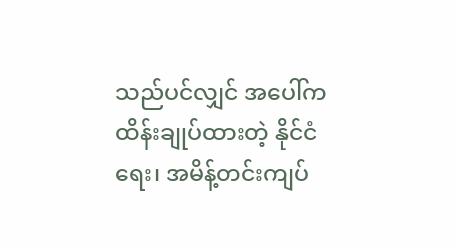သည်ပင်လျှင် အပေါ်က ထိန်းချုပ်ထားတဲ့ နိုင်ငံရေး၊ အမိန့်တင်းကျပ်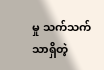မှု သက်သက်သာရှိတဲ့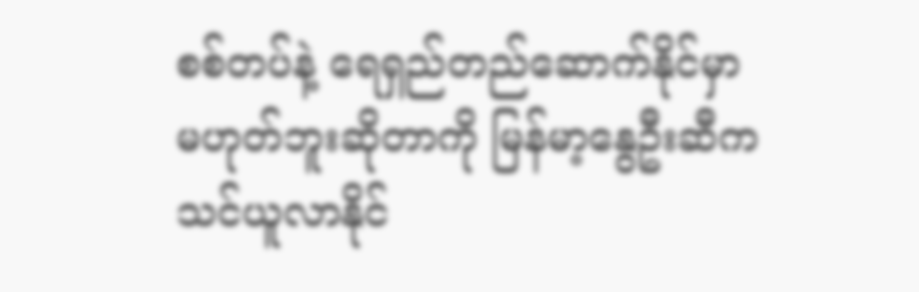စစ်တပ်နဲ့ ရေရှည်တည်ဆောက်နိုင်မှာ မဟုတ်ဘူးဆိုတာကို မြန်မာ့နွေဦးဆီက သင်ယူလာနိုင်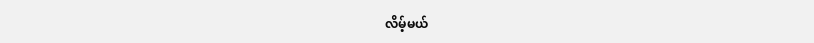လိမ့်မယ်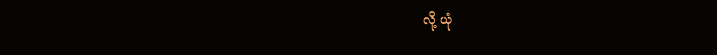လို့ ယုံ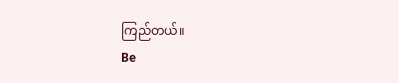ကြည်တယ်။
Be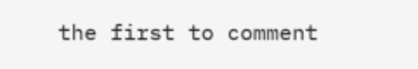the first to comment